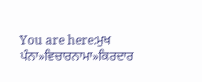You are here:ਮੁਖ ਪੰਨਾ»ਵਿਚਾਰਨਾਮਾ»ਕਿਰਦਾਰ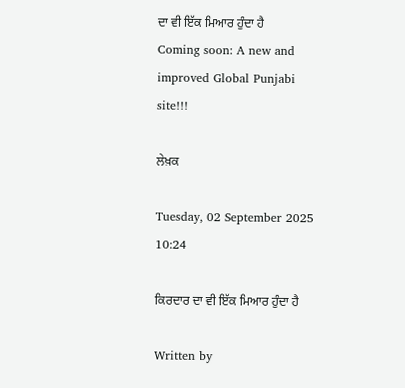ਦਾ ਵੀ ਇੱਕ ਮਿਆਰ ਹੁੰਦਾ ਹੈ
Coming soon: A new and improved Global Punjabi site!!!

ਲੇਖ਼ਕ

Tuesday, 02 September 2025 10:24

ਕਿਰਦਾਰ ਦਾ ਵੀ ਇੱਕ ਮਿਆਰ ਹੁੰਦਾ ਹੈ

Written by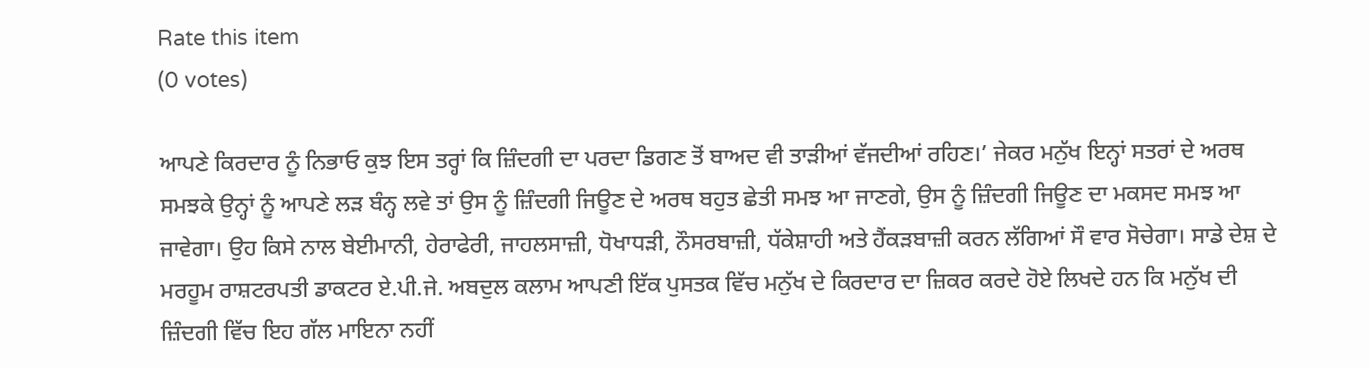Rate this item
(0 votes)

ਆਪਣੇ ਕਿਰਦਾਰ ਨੂੰ ਨਿਭਾਓ ਕੁਝ ਇਸ ਤਰ੍ਹਾਂ ਕਿ ਜ਼ਿੰਦਗੀ ਦਾ ਪਰਦਾ ਡਿਗਣ ਤੋਂ ਬਾਅਦ ਵੀ ਤਾੜੀਆਂ ਵੱਜਦੀਆਂ ਰਹਿਣ।’ ਜੇਕਰ ਮਨੁੱਖ ਇਨ੍ਹਾਂ ਸਤਰਾਂ ਦੇ ਅਰਥ ਸਮਝਕੇ ਉਨ੍ਹਾਂ ਨੂੰ ਆਪਣੇ ਲੜ ਬੰਨ੍ਹ ਲਵੇ ਤਾਂ ਉਸ ਨੂੰ ਜ਼ਿੰਦਗੀ ਜਿਊਣ ਦੇ ਅਰਥ ਬਹੁਤ ਛੇਤੀ ਸਮਝ ਆ ਜਾਣਗੇ, ਉਸ ਨੂੰ ਜ਼ਿੰਦਗੀ ਜਿਊਣ ਦਾ ਮਕਸਦ ਸਮਝ ਆ ਜਾਵੇਗਾ। ਉਹ ਕਿਸੇ ਨਾਲ ਬੇਈਮਾਨੀ, ਹੇਰਾਫੇਰੀ, ਜਾਹਲਸਾਜ਼ੀ, ਧੋਖਾਧੜੀ, ਨੌਸਰਬਾਜ਼ੀ, ਧੱਕੇਸ਼ਾਹੀ ਅਤੇ ਹੈਂਕੜਬਾਜ਼ੀ ਕਰਨ ਲੱਗਿਆਂ ਸੌ ਵਾਰ ਸੋਚੇਗਾ। ਸਾਡੇ ਦੇਸ਼ ਦੇ ਮਰਹੂਮ ਰਾਸ਼ਟਰਪਤੀ ਡਾਕਟਰ ਏ.ਪੀ.ਜੇ. ਅਬਦੁਲ ਕਲਾਮ ਆਪਣੀ ਇੱਕ ਪੁਸਤਕ ਵਿੱਚ ਮਨੁੱਖ ਦੇ ਕਿਰਦਾਰ ਦਾ ਜ਼ਿਕਰ ਕਰਦੇ ਹੋਏ ਲਿਖਦੇ ਹਨ ਕਿ ਮਨੁੱਖ ਦੀ ਜ਼ਿੰਦਗੀ ਵਿੱਚ ਇਹ ਗੱਲ ਮਾਇਨਾ ਨਹੀਂ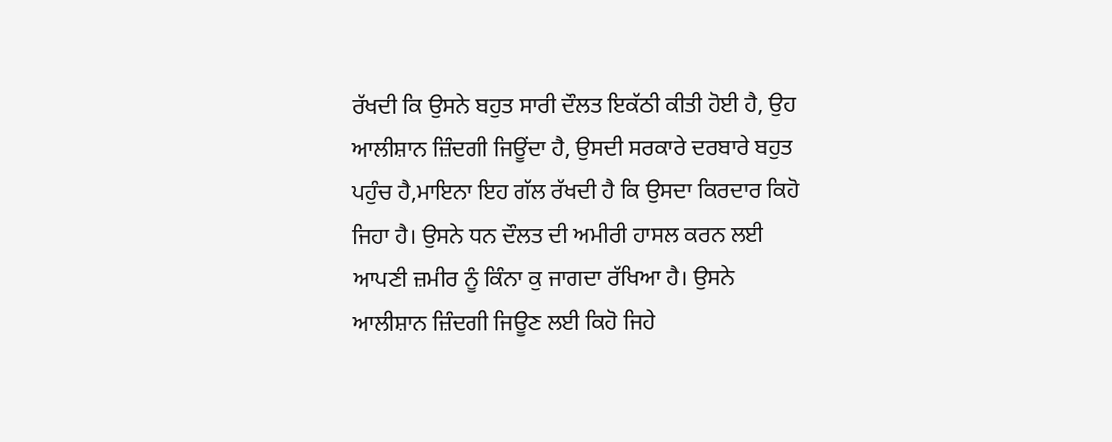ਰੱਖਦੀ ਕਿ ਉਸਨੇ ਬਹੁਤ ਸਾਰੀ ਦੌਲਤ ਇਕੱਠੀ ਕੀਤੀ ਹੋਈ ਹੈ, ਉਹ ਆਲੀਸ਼ਾਨ ਜ਼ਿੰਦਗੀ ਜਿਊਂਦਾ ਹੈ, ਉਸਦੀ ਸਰਕਾਰੇ ਦਰਬਾਰੇ ਬਹੁਤ ਪਹੁੰਚ ਹੈ,ਮਾਇਨਾ ਇਹ ਗੱਲ ਰੱਖਦੀ ਹੈ ਕਿ ਉਸਦਾ ਕਿਰਦਾਰ ਕਿਹੋ ਜਿਹਾ ਹੈ। ਉਸਨੇ ਧਨ ਦੌਲਤ ਦੀ ਅਮੀਰੀ ਹਾਸਲ ਕਰਨ ਲਈ ਆਪਣੀ ਜ਼ਮੀਰ ਨੂੰ ਕਿੰਨਾ ਕੁ ਜਾਗਦਾ ਰੱਖਿਆ ਹੈ। ਉਸਨੇ ਆਲੀਸ਼ਾਨ ਜ਼ਿੰਦਗੀ ਜਿਊਣ ਲਈ ਕਿਹੋ ਜਿਹੇ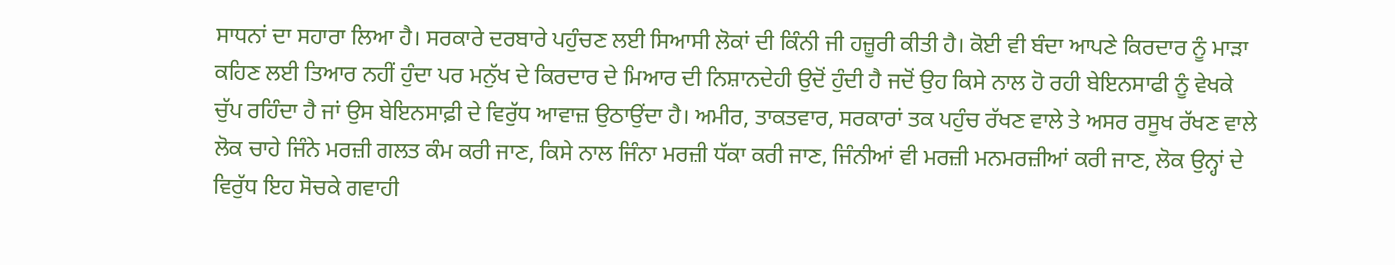ਸਾਧਨਾਂ ਦਾ ਸਹਾਰਾ ਲਿਆ ਹੈ। ਸਰਕਾਰੇ ਦਰਬਾਰੇ ਪਹੁੰਚਣ ਲਈ ਸਿਆਸੀ ਲੋਕਾਂ ਦੀ ਕਿੰਨੀ ਜੀ ਹਜ਼ੂਰੀ ਕੀਤੀ ਹੈ। ਕੋਈ ਵੀ ਬੰਦਾ ਆਪਣੇ ਕਿਰਦਾਰ ਨੂੰ ਮਾੜਾ ਕਹਿਣ ਲਈ ਤਿਆਰ ਨਹੀਂ ਹੁੰਦਾ ਪਰ ਮਨੁੱਖ ਦੇ ਕਿਰਦਾਰ ਦੇ ਮਿਆਰ ਦੀ ਨਿਸ਼ਾਨਦੇਹੀ ਉਦੋਂ ਹੁੰਦੀ ਹੈ ਜਦੋਂ ਉਹ ਕਿਸੇ ਨਾਲ ਹੋ ਰਹੀ ਬੇਇਨਸਾਫੀ ਨੂੰ ਵੇਖਕੇ ਚੁੱਪ ਰਹਿੰਦਾ ਹੈ ਜਾਂ ਉਸ ਬੇਇਨਸਾਫ਼ੀ ਦੇ ਵਿਰੁੱਧ ਆਵਾਜ਼ ਉਠਾਉਂਦਾ ਹੈ। ਅਮੀਰ, ਤਾਕਤਵਾਰ, ਸਰਕਾਰਾਂ ਤਕ ਪਹੁੰਚ ਰੱਖਣ ਵਾਲੇ ਤੇ ਅਸਰ ਰਸੂਖ ਰੱਖਣ ਵਾਲੇ ਲੋਕ ਚਾਹੇ ਜਿੰਨੇ ਮਰਜ਼ੀ ਗਲਤ ਕੰਮ ਕਰੀ ਜਾਣ, ਕਿਸੇ ਨਾਲ ਜਿੰਨਾ ਮਰਜ਼ੀ ਧੱਕਾ ਕਰੀ ਜਾਣ, ਜਿੰਨੀਆਂ ਵੀ ਮਰਜ਼ੀ ਮਨਮਰਜ਼ੀਆਂ ਕਰੀ ਜਾਣ, ਲੋਕ ਉਨ੍ਹਾਂ ਦੇ ਵਿਰੁੱਧ ਇਹ ਸੋਚਕੇ ਗਵਾਹੀ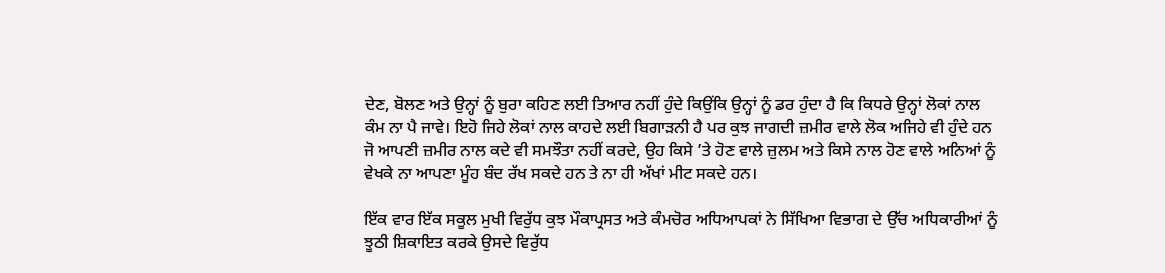ਦੇਣ, ਬੋਲਣ ਅਤੇ ਉਨ੍ਹਾਂ ਨੂੰ ਬੁਰਾ ਕਹਿਣ ਲਈ ਤਿਆਰ ਨਹੀਂ ਹੁੰਦੇ ਕਿਉਂਕਿ ਉਨ੍ਹਾਂ ਨੂੰ ਡਰ ਹੁੰਦਾ ਹੈ ਕਿ ਕਿਧਰੇ ਉਨ੍ਹਾਂ ਲੋਕਾਂ ਨਾਲ ਕੰਮ ਨਾ ਪੈ ਜਾਵੇ। ਇਹੋ ਜਿਹੇ ਲੋਕਾਂ ਨਾਲ ਕਾਹਦੇ ਲਈ ਬਿਗਾੜਨੀ ਹੈ ਪਰ ਕੁਝ ਜਾਗਦੀ ਜ਼ਮੀਰ ਵਾਲੇ ਲੋਕ ਅਜਿਹੇ ਵੀ ਹੁੰਦੇ ਹਨ ਜੋ ਆਪਣੀ ਜ਼ਮੀਰ ਨਾਲ ਕਦੇ ਵੀ ਸਮਝੌਤਾ ਨਹੀਂ ਕਰਦੇ, ਉਹ ਕਿਸੇ ’ਤੇ ਹੋਣ ਵਾਲੇ ਜ਼ੁਲਮ ਅਤੇ ਕਿਸੇ ਨਾਲ ਹੋਣ ਵਾਲੇ ਅਨਿਆਂ ਨੂੰ ਵੇਖਕੇ ਨਾ ਆਪਣਾ ਮੂੰਹ ਬੰਦ ਰੱਖ ਸਕਦੇ ਹਨ ਤੇ ਨਾ ਹੀ ਅੱਖਾਂ ਮੀਟ ਸਕਦੇ ਹਨ।

ਇੱਕ ਵਾਰ ਇੱਕ ਸਕੂਲ ਮੁਖੀ ਵਿਰੁੱਧ ਕੁਝ ਮੌਕਾਪ੍ਰਸਤ ਅਤੇ ਕੰਮਚੋਰ ਅਧਿਆਪਕਾਂ ਨੇ ਸਿੱਖਿਆ ਵਿਭਾਗ ਦੇ ਉੱਚ ਅਧਿਕਾਰੀਆਂ ਨੂੰ ਝੂਠੀ ਸ਼ਿਕਾਇਤ ਕਰਕੇ ਉਸਦੇ ਵਿਰੁੱਧ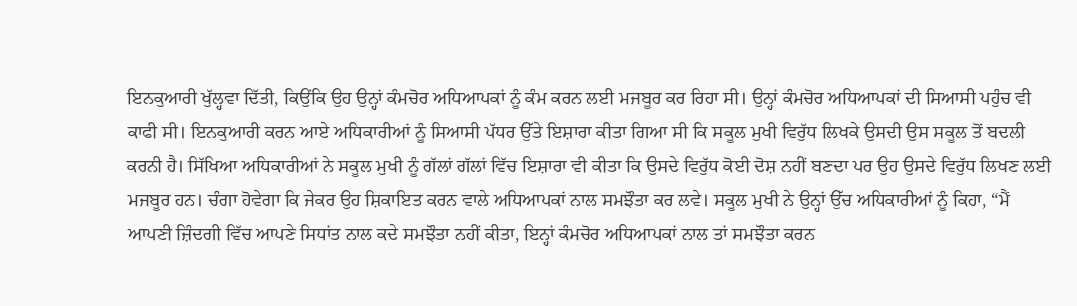ਇਨਕੁਆਰੀ ਖੁੱਲ੍ਹਵਾ ਦਿੱਤੀ, ਕਿਉਂਕਿ ਉਹ ਉਨ੍ਹਾਂ ਕੰਮਚੋਰ ਅਧਿਆਪਕਾਂ ਨੂੰ ਕੰਮ ਕਰਨ ਲਈ ਮਜਬੂਰ ਕਰ ਰਿਹਾ ਸੀ। ਉਨ੍ਹਾਂ ਕੰਮਚੋਰ ਅਧਿਆਪਕਾਂ ਦੀ ਸਿਆਸੀ ਪਹੁੰਚ ਵੀ ਕਾਫੀ ਸੀ। ਇਨਕੁਆਰੀ ਕਰਨ ਆਏ ਅਧਿਕਾਰੀਆਂ ਨੂੰ ਸਿਆਸੀ ਪੱਧਰ ਉੱਤੇ ਇਸ਼ਾਰਾ ਕੀਤਾ ਗਿਆ ਸੀ ਕਿ ਸਕੂਲ ਮੁਖੀ ਵਿਰੁੱਧ ਲਿਖਕੇ ਉਸਦੀ ਉਸ ਸਕੂਲ ਤੋਂ ਬਦਲੀ ਕਰਨੀ ਹੈ। ਸਿੱਖਿਆ ਅਧਿਕਾਰੀਆਂ ਨੇ ਸਕੂਲ ਮੁਖੀ ਨੂੰ ਗੱਲਾਂ ਗੱਲਾਂ ਵਿੱਚ ਇਸ਼ਾਰਾ ਵੀ ਕੀਤਾ ਕਿ ਉਸਦੇ ਵਿਰੁੱਧ ਕੋਈ ਦੋਸ਼ ਨਹੀਂ ਬਣਦਾ ਪਰ ਉਹ ਉਸਦੇ ਵਿਰੁੱਧ ਲਿਖਣ ਲਈ ਮਜਬੂਰ ਹਨ। ਚੰਗਾ ਹੋਵੇਗਾ ਕਿ ਜੇਕਰ ਉਹ ਸ਼ਿਕਾਇਤ ਕਰਨ ਵਾਲੇ ਅਧਿਆਪਕਾਂ ਨਾਲ ਸਮਝੌਤਾ ਕਰ ਲਵੇ। ਸਕੂਲ ਮੁਖੀ ਨੇ ਉਨ੍ਹਾਂ ਉੱਚ ਅਧਿਕਾਰੀਆਂ ਨੂੰ ਕਿਹਾ, “ਮੈਂ ਆਪਣੀ ਜ਼ਿੰਦਗੀ ਵਿੱਚ ਆਪਣੇ ਸਿਧਾਂਤ ਨਾਲ ਕਦੇ ਸਮਝੌਤਾ ਨਹੀਂ ਕੀਤਾ, ਇਨ੍ਹਾਂ ਕੰਮਚੋਰ ਅਧਿਆਪਕਾਂ ਨਾਲ ਤਾਂ ਸਮਝੌਤਾ ਕਰਨ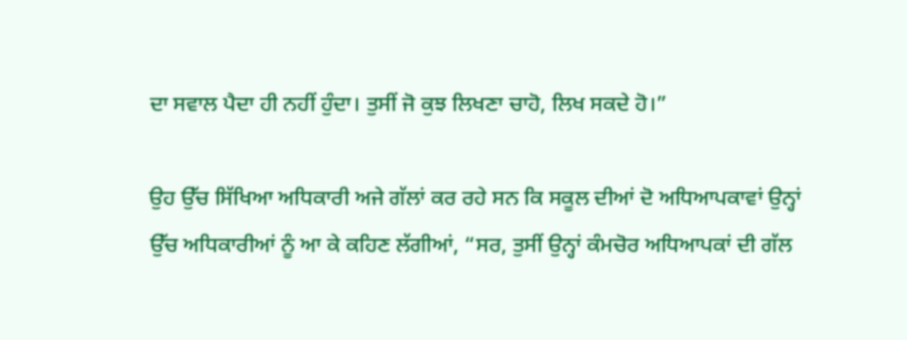ਦਾ ਸਵਾਲ ਪੈਦਾ ਹੀ ਨਹੀਂ ਹੁੰਦਾ। ਤੁਸੀਂ ਜੋ ਕੁਝ ਲਿਖਣਾ ਚਾਹੋ, ਲਿਖ ਸਕਦੇ ਹੋ।”

ਉਹ ਉੱਚ ਸਿੱਖਿਆ ਅਧਿਕਾਰੀ ਅਜੇ ਗੱਲਾਂ ਕਰ ਰਹੇ ਸਨ ਕਿ ਸਕੂਲ ਦੀਆਂ ਦੋ ਅਧਿਆਪਕਾਵਾਂ ਉਨ੍ਹਾਂ ਉੱਚ ਅਧਿਕਾਰੀਆਂ ਨੂੰ ਆ ਕੇ ਕਹਿਣ ਲੱਗੀਆਂ, “ਸਰ, ਤੁਸੀਂ ਉਨ੍ਹਾਂ ਕੰਮਚੋਰ ਅਧਿਆਪਕਾਂ ਦੀ ਗੱਲ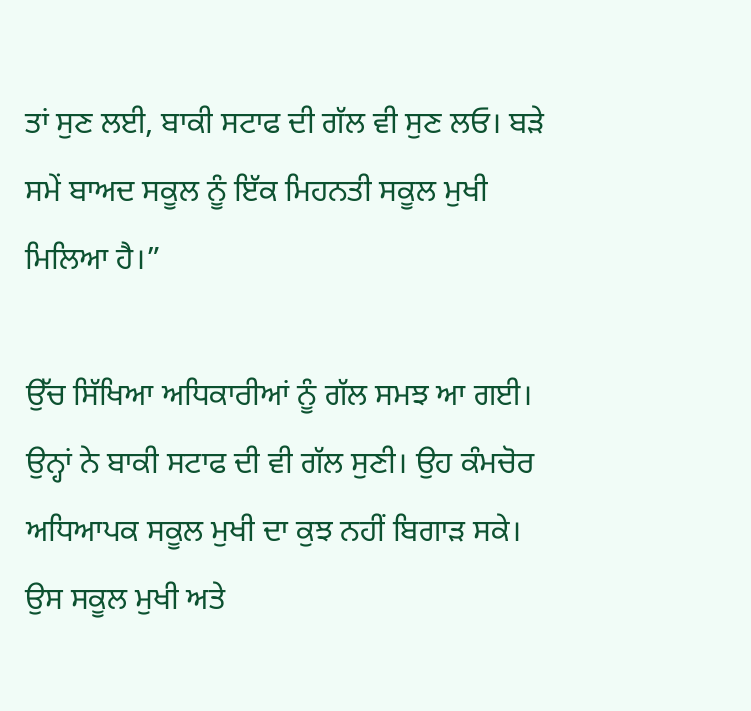ਤਾਂ ਸੁਣ ਲਈ, ਬਾਕੀ ਸਟਾਫ ਦੀ ਗੱਲ ਵੀ ਸੁਣ ਲਓ। ਬੜੇ ਸਮੇਂ ਬਾਅਦ ਸਕੂਲ ਨੂੰ ਇੱਕ ਮਿਹਨਤੀ ਸਕੂਲ ਮੁਖੀ ਮਿਲਿਆ ਹੈ।”

ਉੱਚ ਸਿੱਖਿਆ ਅਧਿਕਾਰੀਆਂ ਨੂੰ ਗੱਲ ਸਮਝ ਆ ਗਈ। ਉਨ੍ਹਾਂ ਨੇ ਬਾਕੀ ਸਟਾਫ ਦੀ ਵੀ ਗੱਲ ਸੁਣੀ। ਉਹ ਕੰਮਚੋਰ ਅਧਿਆਪਕ ਸਕੂਲ ਮੁਖੀ ਦਾ ਕੁਝ ਨਹੀਂ ਬਿਗਾੜ ਸਕੇ। ਉਸ ਸਕੂਲ ਮੁਖੀ ਅਤੇ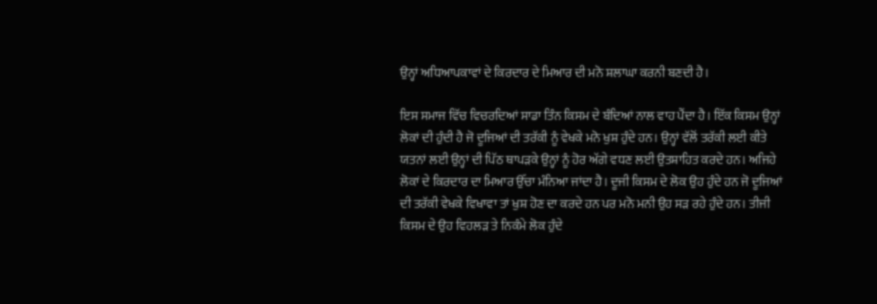ਉਨ੍ਹਾਂ ਅਧਿਆਪਕਾਵਾਂ ਦੇ ਕਿਰਦਾਰ ਦੇ ਮਿਆਰ ਦੀ ਮਨੋ ਸ਼ਲਾਘਾ ਕਰਨੀ ਬਣਦੀ ਹੈ।

ਇਸ ਸਮਾਜ ਵਿੱਚ ਵਿਚਰਦਿਆਂ ਸਾਡਾ ਤਿੰਨ ਕਿਸਮ ਦੇ ਬੰਦਿਆਂ ਨਾਲ ਵਾਹ ਪੈਂਦਾ ਹੈ। ਇੱਕ ਕਿਸਮ ਉਨ੍ਹਾਂ ਲੋਕਾਂ ਦੀ ਹੁੰਦੀ ਹੈ ਜੋ ਦੂਜਿਆਂ ਦੀ ਤਰੱਕੀ ਨੂੰ ਵੇਖਕੇ ਮਨੋ ਖੁਸ਼ ਹੁੰਦੇ ਹਨ। ਉਨ੍ਹਾਂ ਵੱਲੋਂ ਤਰੱਕੀ ਲਈ ਕੀਤੇ ਯਤਨਾਂ ਲਈ ਉਨ੍ਹਾਂ ਦੀ ਪਿੱਠ ਥਾਪੜਕੇ ਉਨ੍ਹਾਂ ਨੂੰ ਹੋਰ ਅੱਗੇ ਵਧਣ ਲਈ ਉਤਸ਼ਾਹਿਤ ਕਰਦੇ ਹਨ। ਅਜਿਹੇ ਲੋਕਾਂ ਦੇ ਕਿਰਦਾਰ ਦਾ ਮਿਆਰ ਉੱਚਾ ਮੰਨਿਆ ਜਾਂਦਾ ਹੈ। ਦੂਜੀ ਕਿਸਮ ਦੇ ਲੋਕ ਉਹ ਹੁੰਦੇ ਹਨ ਜੋ ਦੂਜਿਆਂ ਦੀ ਤਰੱਕੀ ਵੇਖਕੇ ਵਿਖਾਵਾ ਤਾਂ ਖੁਸ਼ ਹੋਣ ਦਾ ਕਰਦੇ ਹਨ ਪਰ ਮਨੋ ਮਨੀ ਉਹ ਸੜ ਰਹੇ ਹੁੰਦੇ ਹਨ। ਤੀਜੀ ਕਿਸਮ ਦੇ ਉਹ ਵਿਹਲੜ ਤੇ ਨਿਕੰਮੇ ਲੋਕ ਹੁੰਦੇ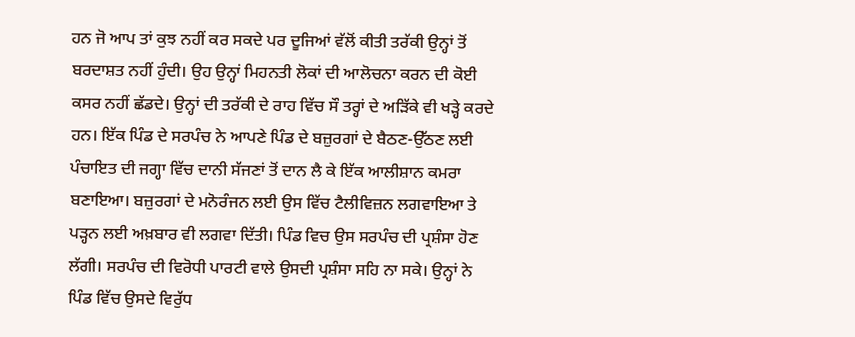ਹਨ ਜੋ ਆਪ ਤਾਂ ਕੁਝ ਨਹੀਂ ਕਰ ਸਕਦੇ ਪਰ ਦੂਜਿਆਂ ਵੱਲੋਂ ਕੀਤੀ ਤਰੱਕੀ ਉਨ੍ਹਾਂ ਤੋਂ ਬਰਦਾਸ਼ਤ ਨਹੀਂ ਹੁੰਦੀ। ਉਹ ਉਨ੍ਹਾਂ ਮਿਹਨਤੀ ਲੋਕਾਂ ਦੀ ਆਲੋਚਨਾ ਕਰਨ ਦੀ ਕੋਈ ਕਸਰ ਨਹੀਂ ਛੱਡਦੇ। ਉਨ੍ਹਾਂ ਦੀ ਤਰੱਕੀ ਦੇ ਰਾਹ ਵਿੱਚ ਸੌ ਤਰ੍ਹਾਂ ਦੇ ਅੜਿੱਕੇ ਵੀ ਖੜ੍ਹੇ ਕਰਦੇ ਹਨ। ਇੱਕ ਪਿੰਡ ਦੇ ਸਰਪੰਚ ਨੇ ਆਪਣੇ ਪਿੰਡ ਦੇ ਬਜ਼ੁਰਗਾਂ ਦੇ ਬੈਠਣ-ਉੱਠਣ ਲਈ ਪੰਚਾਇਤ ਦੀ ਜਗ੍ਹਾ ਵਿੱਚ ਦਾਨੀ ਸੱਜਣਾਂ ਤੋਂ ਦਾਨ ਲੈ ਕੇ ਇੱਕ ਆਲੀਸ਼ਾਨ ਕਮਰਾ ਬਣਾਇਆ। ਬਜ਼ੁਰਗਾਂ ਦੇ ਮਨੋਰੰਜਨ ਲਈ ਉਸ ਵਿੱਚ ਟੈਲੀਵਿਜ਼ਨ ਲਗਵਾਇਆ ਤੇ ਪੜ੍ਹਨ ਲਈ ਅਖ਼ਬਾਰ ਵੀ ਲਗਵਾ ਦਿੱਤੀ। ਪਿੰਡ ਵਿਚ ਉਸ ਸਰਪੰਚ ਦੀ ਪ੍ਰਸ਼ੰਸਾ ਹੋਣ ਲੱਗੀ। ਸਰਪੰਚ ਦੀ ਵਿਰੋਧੀ ਪਾਰਟੀ ਵਾਲੇ ਉਸਦੀ ਪ੍ਰਸ਼ੰਸਾ ਸਹਿ ਨਾ ਸਕੇ। ਉਨ੍ਹਾਂ ਨੇ ਪਿੰਡ ਵਿੱਚ ਉਸਦੇ ਵਿਰੁੱਧ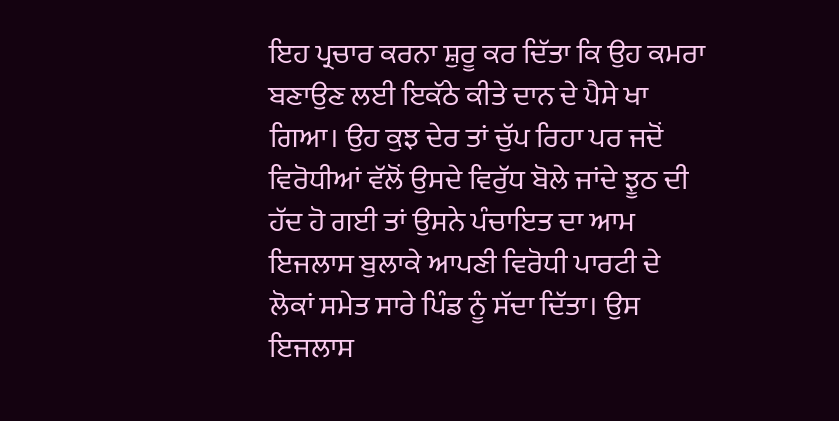ਇਹ ਪ੍ਰਚਾਰ ਕਰਨਾ ਸ਼ੁਰੂ ਕਰ ਦਿੱਤਾ ਕਿ ਉਹ ਕਮਰਾ ਬਣਾਉਣ ਲਈ ਇਕੱਠੇ ਕੀਤੇ ਦਾਨ ਦੇ ਪੈਸੇ ਖਾ ਗਿਆ। ਉਹ ਕੁਝ ਦੇਰ ਤਾਂ ਚੁੱਪ ਰਿਹਾ ਪਰ ਜਦੋਂ ਵਿਰੋਧੀਆਂ ਵੱਲੋਂ ਉਸਦੇ ਵਿਰੁੱਧ ਬੋਲੇ ਜਾਂਦੇ ਝੂਠ ਦੀ ਹੱਦ ਹੋ ਗਈ ਤਾਂ ਉਸਨੇ ਪੰਚਾਇਤ ਦਾ ਆਮ ਇਜਲਾਸ ਬੁਲਾਕੇ ਆਪਣੀ ਵਿਰੋਧੀ ਪਾਰਟੀ ਦੇ ਲੋਕਾਂ ਸਮੇਤ ਸਾਰੇ ਪਿੰਡ ਨੂੰ ਸੱਦਾ ਦਿੱਤਾ। ਉਸ ਇਜਲਾਸ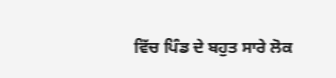ਵਿੱਚ ਪਿੰਡ ਦੇ ਬਹੁਤ ਸਾਰੇ ਲੋਕ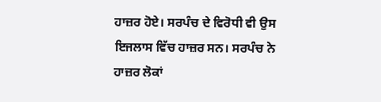ਹਾਜ਼ਰ ਹੋਏ। ਸਰਪੰਚ ਦੇ ਵਿਰੋਧੀ ਵੀ ਉਸ ਇਜਲਾਸ ਵਿੱਚ ਹਾਜ਼ਰ ਸਨ। ਸਰਪੰਚ ਨੇ ਹਾਜ਼ਰ ਲੋਕਾਂ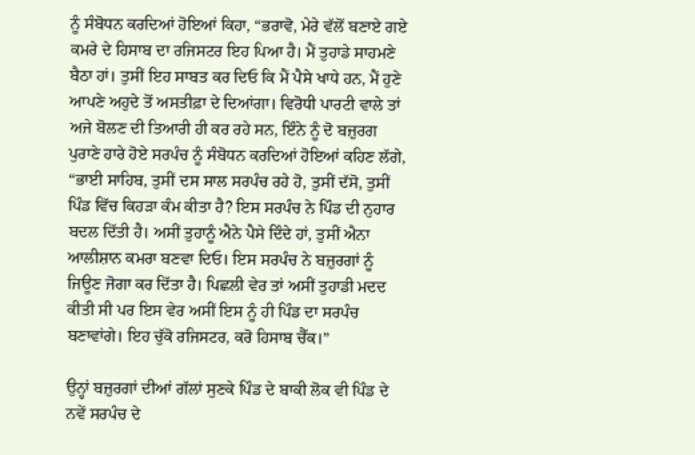ਨੂੰ ਸੰਬੋਧਨ ਕਰਦਿਆਂ ਹੋਇਆਂ ਕਿਹਾ, “ਭਰਾਵੋ, ਮੇਰੇ ਵੱਲੋਂ ਬਣਾਏ ਗਏ ਕਮਰੇ ਦੇ ਹਿਸਾਬ ਦਾ ਰਜਿਸਟਰ ਇਹ ਪਿਆ ਹੈ। ਮੈਂ ਤੁਹਾਡੇ ਸਾਹਮਣੇ ਬੈਠਾ ਹਾਂ। ਤੁਸੀਂ ਇਹ ਸਾਬਤ ਕਰ ਦਿਓ ਕਿ ਮੈਂ ਪੈਸੇ ਖਾਧੇ ਹਨ, ਮੈਂ ਹੁਣੇ ਆਪਣੇ ਅਹੁਦੇ ਤੋਂ ਅਸਤੀਫ਼ਾ ਦੇ ਦਿਆਂਗਾ। ਵਿਰੋਧੀ ਪਾਰਟੀ ਵਾਲੇ ਤਾਂ ਅਜੇ ਬੋਲਣ ਦੀ ਤਿਆਰੀ ਹੀ ਕਰ ਰਹੇ ਸਨ, ਇੰਨੇ ਨੂੰ ਦੋ ਬਜ਼ੁਰਗ ਪੁਰਾਣੇ ਹਾਰੇ ਹੋਏ ਸਰਪੰਚ ਨੂੰ ਸੰਬੋਧਨ ਕਰਦਿਆਂ ਹੋਇਆਂ ਕਹਿਣ ਲੱਗੇ, “ਭਾਈ ਸਾਹਿਬ, ਤੁਸੀਂ ਦਸ ਸਾਲ ਸਰਪੰਚ ਰਹੇ ਹੋ, ਤੁਸੀਂ ਦੱਸੋ, ਤੁਸੀਂ ਪਿੰਡ ਵਿੱਚ ਕਿਹੜਾ ਕੰਮ ਕੀਤਾ ਹੈ? ਇਸ ਸਰਪੰਚ ਨੇ ਪਿੰਡ ਦੀ ਨੁਹਾਰ ਬਦਲ ਦਿੱਤੀ ਹੈ। ਅਸੀਂ ਤੁਹਾਨੂੰ ਐਨੇ ਪੈਸੇ ਦਿੰਦੇ ਹਾਂ, ਤੁਸੀਂ ਐਨਾ ਆਲੀਸ਼ਾਨ ਕਮਰਾ ਬਣਵਾ ਦਿਓ। ਇਸ ਸਰਪੰਚ ਨੇ ਬਜ਼ੁਰਗਾਂ ਨੂੰ ਜਿਊਣ ਜੋਗਾ ਕਰ ਦਿੱਤਾ ਹੈ। ਪਿਛਲੀ ਵੇਰ ਤਾਂ ਅਸੀਂ ਤੁਹਾਡੀ ਮਦਦ ਕੀਤੀ ਸੀ ਪਰ ਇਸ ਵੇਰ ਅਸੀਂ ਇਸ ਨੂੰ ਹੀ ਪਿੰਡ ਦਾ ਸਰਪੰਚ ਬਣਾਵਾਂਗੇ। ਇਹ ਚੁੱਕੋ ਰਜਿਸਟਰ, ਕਰੋ ਹਿਸਾਬ ਚੈੱਕ।”

ਉਨ੍ਹਾਂ ਬਜ਼ੁਰਗਾਂ ਦੀਆਂ ਗੱਲਾਂ ਸੁਣਕੇ ਪਿੰਡ ਦੇ ਬਾਕੀ ਲੋਕ ਵੀ ਪਿੰਡ ਦੇ ਨਵੇਂ ਸਰਪੰਚ ਦੇ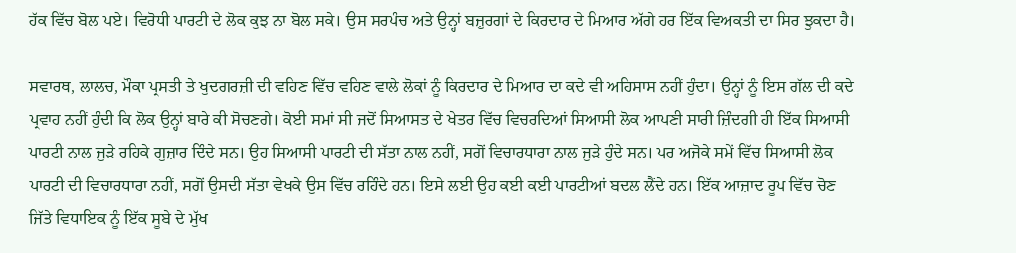ਹੱਕ ਵਿੱਚ ਬੋਲ ਪਏ। ਵਿਰੋਧੀ ਪਾਰਟੀ ਦੇ ਲੋਕ ਕੁਝ ਨਾ ਬੋਲ ਸਕੇ। ਉਸ ਸਰਪੰਚ ਅਤੇ ਉਨ੍ਹਾਂ ਬਜ਼ੁਰਗਾਂ ਦੇ ਕਿਰਦਾਰ ਦੇ ਮਿਆਰ ਅੱਗੇ ਹਰ ਇੱਕ ਵਿਅਕਤੀ ਦਾ ਸਿਰ ਝੁਕਦਾ ਹੈ।

ਸਵਾਰਥ, ਲਾਲਚ, ਮੌਕਾ ਪ੍ਰਸਤੀ ਤੇ ਖੁਦਗਰਜ਼ੀ ਦੀ ਵਹਿਣ ਵਿੱਚ ਵਹਿਣ ਵਾਲੇ ਲੋਕਾਂ ਨੂੰ ਕਿਰਦਾਰ ਦੇ ਮਿਆਰ ਦਾ ਕਦੇ ਵੀ ਅਹਿਸਾਸ ਨਹੀਂ ਹੁੰਦਾ। ਉਨ੍ਹਾਂ ਨੂੰ ਇਸ ਗੱਲ ਦੀ ਕਦੇ ਪ੍ਰਵਾਹ ਨਹੀਂ ਹੁੰਦੀ ਕਿ ਲੋਕ ਉਨ੍ਹਾਂ ਬਾਰੇ ਕੀ ਸੋਚਣਗੇ। ਕੋਈ ਸਮਾਂ ਸੀ ਜਦੋਂ ਸਿਆਸਤ ਦੇ ਖੇਤਰ ਵਿੱਚ ਵਿਚਰਦਿਆਂ ਸਿਆਸੀ ਲੋਕ ਆਪਣੀ ਸਾਰੀ ਜ਼ਿੰਦਗੀ ਹੀ ਇੱਕ ਸਿਆਸੀ ਪਾਰਟੀ ਨਾਲ ਜੁੜੇ ਰਹਿਕੇ ਗੁਜ਼ਾਰ ਦਿੰਦੇ ਸਨ। ਉਹ ਸਿਆਸੀ ਪਾਰਟੀ ਦੀ ਸੱਤਾ ਨਾਲ ਨਹੀਂ, ਸਗੋਂ ਵਿਚਾਰਧਾਰਾ ਨਾਲ ਜੁੜੇ ਹੁੰਦੇ ਸਨ। ਪਰ ਅਜੋਕੇ ਸਮੇਂ ਵਿੱਚ ਸਿਆਸੀ ਲੋਕ ਪਾਰਟੀ ਦੀ ਵਿਚਾਰਧਾਰਾ ਨਹੀਂ, ਸਗੋਂ ਉਸਦੀ ਸੱਤਾ ਵੇਖਕੇ ਉਸ ਵਿੱਚ ਰਹਿੰਦੇ ਹਨ। ਇਸੇ ਲਈ ਉਹ ਕਈ ਕਈ ਪਾਰਟੀਆਂ ਬਦਲ ਲੈਂਦੇ ਹਨ। ਇੱਕ ਆਜ਼ਾਦ ਰੂਪ ਵਿੱਚ ਚੋਣ ਜਿੱਤੇ ਵਿਧਾਇਕ ਨੂੰ ਇੱਕ ਸੂਬੇ ਦੇ ਮੁੱਖ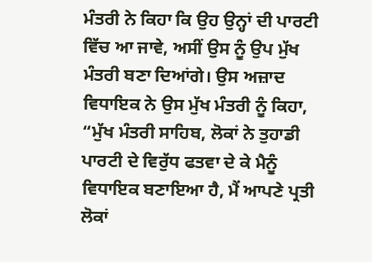ਮੰਤਰੀ ਨੇ ਕਿਹਾ ਕਿ ਉਹ ਉਨ੍ਹਾਂ ਦੀ ਪਾਰਟੀ ਵਿੱਚ ਆ ਜਾਵੇ, ਅਸੀਂ ਉਸ ਨੂੰ ਉਪ ਮੁੱਖ ਮੰਤਰੀ ਬਣਾ ਦਿਆਂਗੇ। ਉਸ ਅਜ਼ਾਦ ਵਿਧਾਇਕ ਨੇ ਉਸ ਮੁੱਖ ਮੰਤਰੀ ਨੂੰ ਕਿਹਾ, “ਮੁੱਖ ਮੰਤਰੀ ਸਾਹਿਬ, ਲੋਕਾਂ ਨੇ ਤੁਹਾਡੀ ਪਾਰਟੀ ਦੇ ਵਿਰੁੱਧ ਫਤਵਾ ਦੇ ਕੇ ਮੈਨੂੰ ਵਿਧਾਇਕ ਬਣਾਇਆ ਹੈ, ਮੈਂ ਆਪਣੇ ਪ੍ਰਤੀ ਲੋਕਾਂ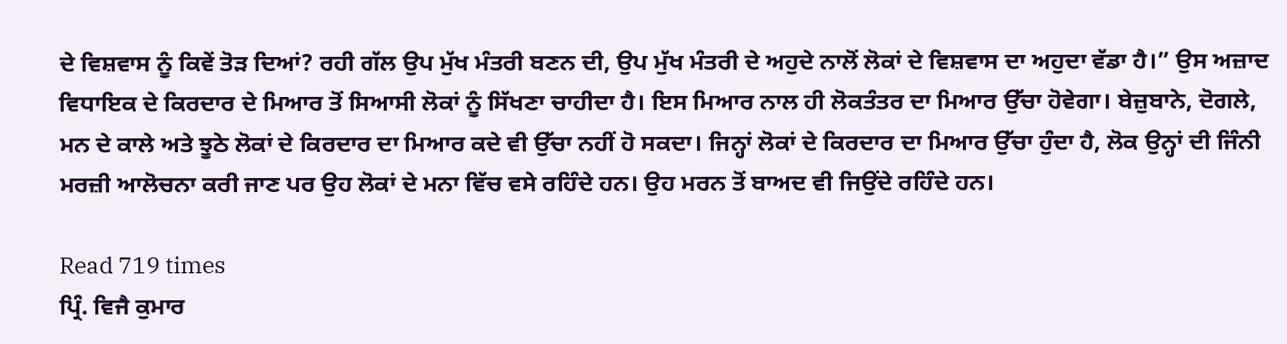ਦੇ ਵਿਸ਼ਵਾਸ ਨੂੰ ਕਿਵੇਂ ਤੋੜ ਦਿਆਂ? ਰਹੀ ਗੱਲ ਉਪ ਮੁੱਖ ਮੰਤਰੀ ਬਣਨ ਦੀ, ਉਪ ਮੁੱਖ ਮੰਤਰੀ ਦੇ ਅਹੁਦੇ ਨਾਲੋਂ ਲੋਕਾਂ ਦੇ ਵਿਸ਼ਵਾਸ ਦਾ ਅਹੁਦਾ ਵੱਡਾ ਹੈ।” ਉਸ ਅਜ਼ਾਦ ਵਿਧਾਇਕ ਦੇ ਕਿਰਦਾਰ ਦੇ ਮਿਆਰ ਤੋਂ ਸਿਆਸੀ ਲੋਕਾਂ ਨੂੰ ਸਿੱਖਣਾ ਚਾਹੀਦਾ ਹੈ। ਇਸ ਮਿਆਰ ਨਾਲ ਹੀ ਲੋਕਤੰਤਰ ਦਾ ਮਿਆਰ ਉੱਚਾ ਹੋਵੇਗਾ। ਬੇਜ਼ੁਬਾਨੇ, ਦੋਗਲੇ, ਮਨ ਦੇ ਕਾਲੇ ਅਤੇ ਝੂਠੇ ਲੋਕਾਂ ਦੇ ਕਿਰਦਾਰ ਦਾ ਮਿਆਰ ਕਦੇ ਵੀ ਉੱਚਾ ਨਹੀਂ ਹੋ ਸਕਦਾ। ਜਿਨ੍ਹਾਂ ਲੋਕਾਂ ਦੇ ਕਿਰਦਾਰ ਦਾ ਮਿਆਰ ਉੱਚਾ ਹੁੰਦਾ ਹੈ, ਲੋਕ ਉਨ੍ਹਾਂ ਦੀ ਜਿੰਨੀ ਮਰਜ਼ੀ ਆਲੋਚਨਾ ਕਰੀ ਜਾਣ ਪਰ ਉਹ ਲੋਕਾਂ ਦੇ ਮਨਾ ਵਿੱਚ ਵਸੇ ਰਹਿੰਦੇ ਹਨ। ਉਹ ਮਰਨ ਤੋਂ ਬਾਅਦ ਵੀ ਜਿਉਂਦੇ ਰਹਿੰਦੇ ਹਨ।

Read 719 times
ਪ੍ਰਿੰ. ਵਿਜੈ ਕੁਮਾਰ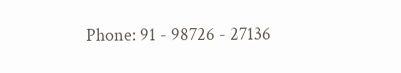Phone: 91 - 98726 - 27136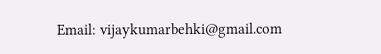Email: vijaykumarbehki@gmail.com